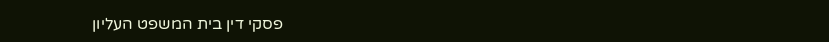פסקי דין בית המשפט העליון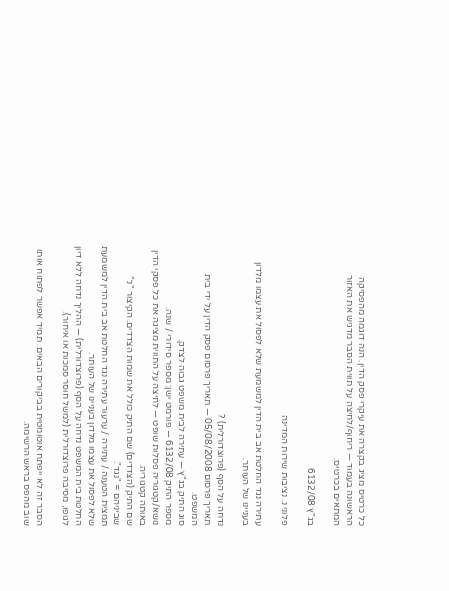כל כרטיס מציג בקצרה את עיקרי פסק הדין. הנה דוגמה מהפסיקה הראשונה בעמוד — ריחוף/לחיצה על תווית הסבר מדגיש את האזור המתאים בכרטיס.

בג"ץ 6132/08

פלוני נ. נציבות שירות המדינה

עתירה נגד החלטת אב בית הדין למשמעת שלא לפסול את עצמו מלדון בעניינו של העותר.

נדחה על הסף (פרוצדורלית) ?
תאריך פרסום 05/08/2008 — תאריך פרסום פסק הדין על ידי בית המשפט.
סוג התיק בג"ץ — עתירה לבית משפט גבוה לצדק.
מספר התיק 6132/08 — פורמט ישן: מספר סידורי / שנה.
נושא/קטגוריה פסלות שופט — לחיצה על התווית מציגה את כל פסקי הדין באותה קטגוריה.
שם התיק (הצדדים) שם התיק כולל את שמות הצדדים. הקיצור "נ׳" שביניהם = "נגד".
תמצית הטענה / עתירה / ערעור עתירה נגד החלטת אב בית הדין למשמעת שלא לפסול את עצמו מלדון בעניינו של העותר.
החלטת בית המשפט נדחה על הסף (פרוצדורלית) — ההליך נדחה ללא דיון לגופו, מסיבה פרוצדורלית (למשל חוסר סמכות או איחור).

הסבר זה לא ייפתח אוטומטית בביקורים הבאים. תמיד אפשר לפתוח אותו שוב מהפס בראש הרשימה.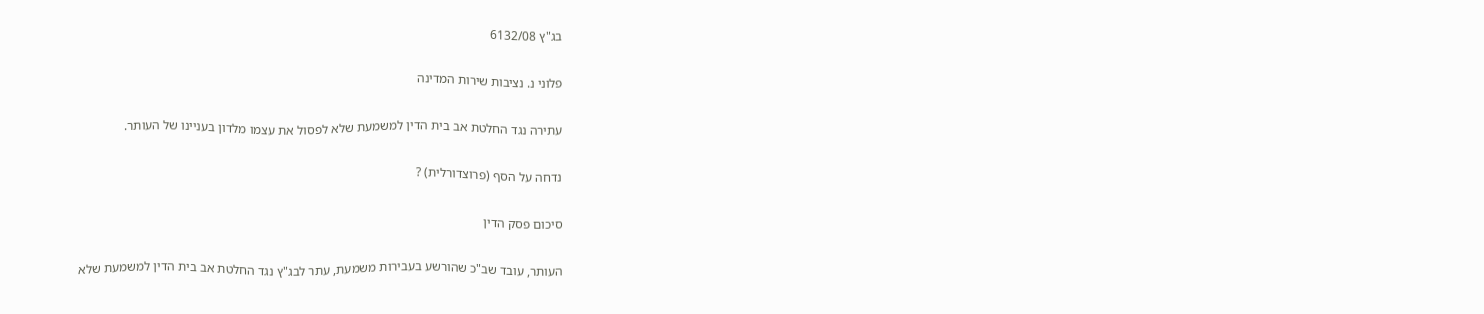בג"ץ 6132/08

פלוני נ. נציבות שירות המדינה

עתירה נגד החלטת אב בית הדין למשמעת שלא לפסול את עצמו מלדון בעניינו של העותר.

נדחה על הסף (פרוצדורלית) ?

סיכום פסק הדין

העותר, עובד שב"כ שהורשע בעבירות משמעת, עתר לבג"ץ נגד החלטת אב בית הדין למשמעת שלא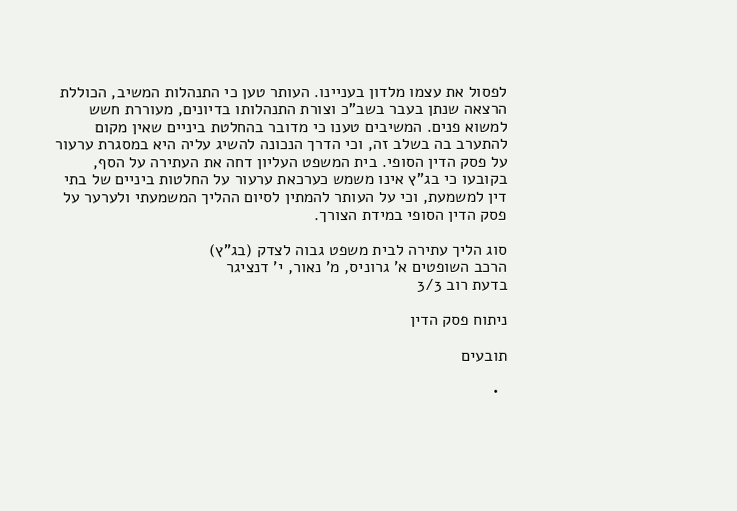לפסול את עצמו מלדון בעניינו. העותר טען כי התנהלות המשיב, הכוללת הרצאה שנתן בעבר בשב"כ וצורת התנהלותו בדיונים, מעוררת חשש למשוא פנים. המשיבים טענו כי מדובר בהחלטת ביניים שאין מקום להתערב בה בשלב זה, וכי הדרך הנכונה להשיג עליה היא במסגרת ערעור על פסק הדין הסופי. בית המשפט העליון דחה את העתירה על הסף, בקובעו כי בג"ץ אינו משמש כערכאת ערעור על החלטות ביניים של בתי דין למשמעת, וכי על העותר להמתין לסיום ההליך המשמעתי ולערער על פסק הדין הסופי במידת הצורך.

סוג הליך עתירה לבית משפט גבוה לצדק (בג"ץ)
הרכב השופטים א' גרוניס, מ' נאור, י' דנציגר
בדעת רוב 3/3

ניתוח פסק הדין

תובעים

  •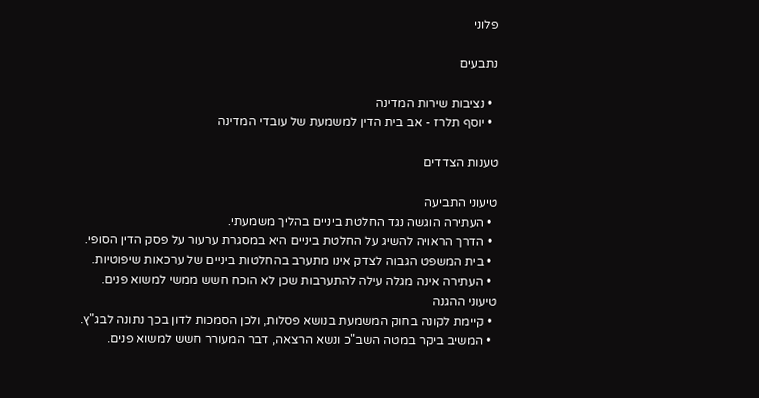פלוני

נתבעים

  • נציבות שירות המדינה
  • יוסף תלרז - אב בית הדין למשמעת של עובדי המדינה

טענות הצדדים

טיעוני התביעה
  • העתירה הוגשה נגד החלטת ביניים בהליך משמעתי.
  • הדרך הראויה להשיג על החלטת ביניים היא במסגרת ערעור על פסק הדין הסופי.
  • בית המשפט הגבוה לצדק אינו מתערב בהחלטות ביניים של ערכאות שיפוטיות.
  • העתירה אינה מגלה עילה להתערבות שכן לא הוכח חשש ממשי למשוא פנים.
טיעוני ההגנה
  • קיימת לקונה בחוק המשמעת בנושא פסלות, ולכן הסמכות לדון בכך נתונה לבג"ץ.
  • המשיב ביקר במטה השב"כ ונשא הרצאה, דבר המעורר חשש למשוא פנים.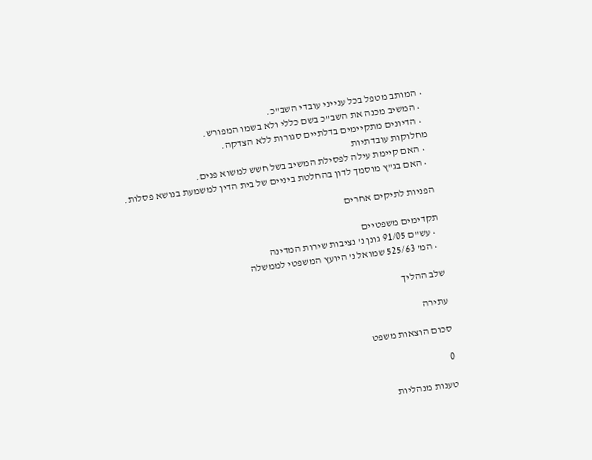• המותב מטפל בכל ענייני עובדי השב"כ.
  • המשיב מכנה את השב"כ בשם כללי ולא בשמו המפורש.
  • הדיונים מתקיימים בדלתיים סגורות ללא הצדקה.
מחלוקות עובדתיות
  • האם קיימת עילה לפסילת המשיב בשל חשש למשוא פנים.
  • האם בג"ץ מוסמך לדון בהחלטת ביניים של בית הדין למשמעת בנושא פסלות.

הפניות לתיקים אחרים

תקדימים משפטיים
  • עש"ם 91/05 גונן נ' נציבות שירות המדינה
  • המ' 525/63 שמואל נ' היועץ המשפטי לממשלה

שלב ההליך

עתירה

סכום הוצאות משפט

0

טענות מנהליות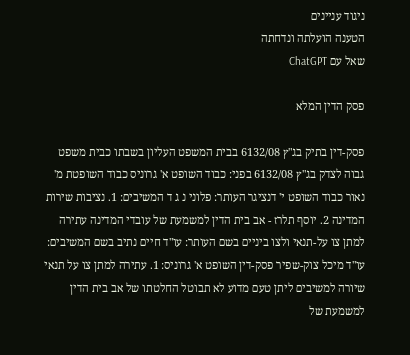ניגוד עניינים
הטענה הועלתה ונדחתה
שאל עם ChatGPT

פסק הדין המלא

פסק-דין בתיק בג"ץ 6132/08 בבית המשפט העליון בשבתו כבית משפט גבוה לצדק בג"ץ 6132/08 בפני: כבוד השופט א' גרוניס כבוד השופטת מ' נאור כבוד השופט י' דנציגר העותר: פלוני נ ג ד המשיבים: 1. נציבות שירות המדינה 2. יוסף תלרז - אב בית הדין למשמעת של עובדי המדינה עתירה למתן צו על-תנאי ולצו ביניים בשם העותר: עו"ד חיים נתיב בשם המשיבים: עו"ד מיכל צוק-שפיר פסק-דין השופט א' גרוניס: 1. עתירה למתן צו על תנאי שיורה למשיבים ליתן טעם מדוע לא תבוטל החלטתו של אב בית הדין למשמעת של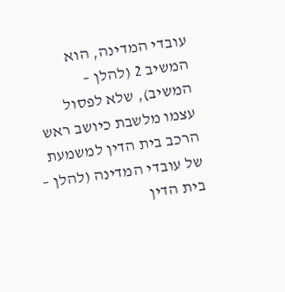עובדי המדינה, הוא המשיב 2 (להלן – המשיב), שלא לפסול עצמו מלשבת כיושב ראש הרכב בית הדין למשמעת של עובדי המדינה (להלן – בית הדין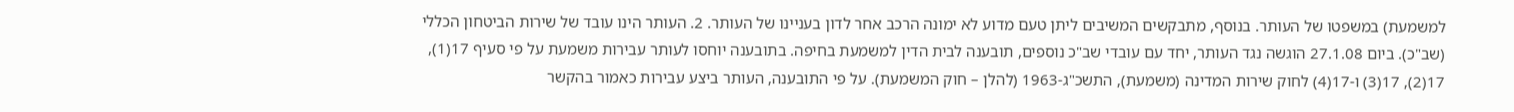למשמעת) במשפטו של העותר. בנוסף, מתבקשים המשיבים ליתן טעם מדוע לא ימונה הרכב אחר לדון בעניינו של העותר. 2. העותר הינו עובד של שירות הביטחון הכללי (שב"כ). ביום 27.1.08 הוגשה נגד העותר, יחד עם עובדי שב"כ נוספים, תובענה לבית הדין למשמעת בחיפה. בתובענה יוחסו לעותר עבירות משמעת על פי סעיף 17(1), 17(2), 17(3) ו-17(4) לחוק שירות המדינה (משמעת), התשכ"ג-1963 (להלן – חוק המשמעת). על פי התובענה, העותר ביצע עבירות כאמור בהקשר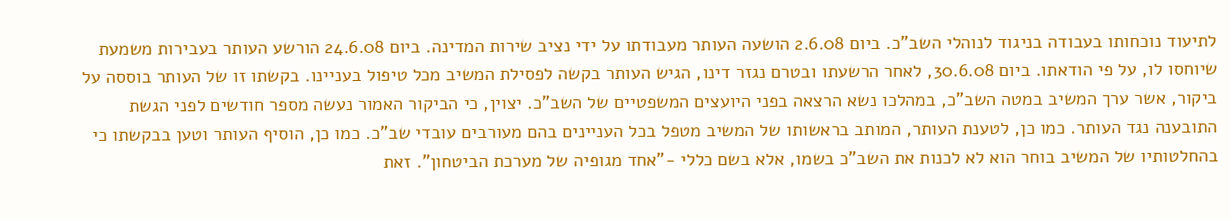לתיעוד נוכחותו בעבודה בניגוד לנוהלי השב"כ. ביום 2.6.08 הושעה העותר מעבודתו על ידי נציב שירות המדינה. ביום 24.6.08 הורשע העותר בעבירות משמעת שיוחסו לו, על פי הודאתו. ביום 30.6.08, לאחר הרשעתו ובטרם נגזר דינו, הגיש העותר בקשה לפסילת המשיב מכל טיפול בעניינו. בקשתו זו של העותר בוססה על ביקור, אשר ערך המשיב במטה השב"כ, במהלכו נשא הרצאה בפני היועצים המשפטיים של השב"כ. יצוין, כי הביקור האמור נעשה מספר חודשים לפני הגשת התובענה נגד העותר. כמו כן, לטענת העותר, המותב בראשותו של המשיב מטפל בכל העניינים בהם מעורבים עובדי שב"כ. כמו כן, הוסיף העותר וטען בבקשתו כי בהחלטותיו של המשיב בוחר הוא לא לכנות את השב"כ בשמו, אלא בשם כללי -"אחד מגופיה של מערכת הביטחון". זאת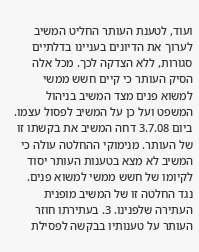ועוד, לטענת העותר החליט המשיב לערוך את הדיונים בעניינו בדלתיים סגורות, ללא הצדקה לכך. מכל אלה הסיק העותר כי קיים חשש ממשי למשוא פנים מצד המשיב בניהול המשפט ועל כן על המשיב לפסול עצמו. ביום 3.7.08 דחה המשיב את בקשתו זו של העותר. מנימוקי ההחלטה עולה כי המשיב לא מצא בטענות העותר יסוד לקיומו של חשש ממשי למשוא פנים. נגד החלטה זו של המשיב מופנית העתירה שלפנינו. 3. בעתירתו חוזר העותר על טענותיו בבקשה לפסילת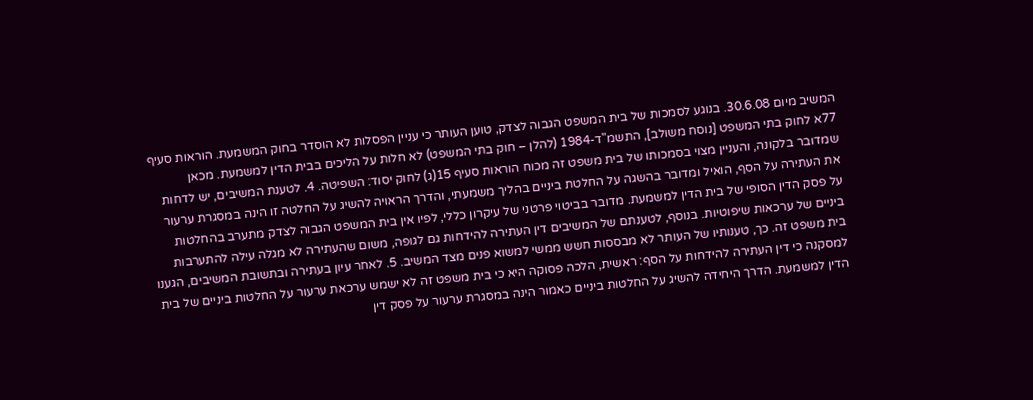המשיב מיום 30.6.08. בנוגע לסמכות של בית המשפט הגבוה לצדק, טוען העותר כי עניין הפסלות לא הוסדר בחוק המשמעת. הוראות סעיף 77א לחוק בתי המשפט [נוסח משולב], התשמ"ד-1984 (להלן – חוק בתי המשפט) לא חלות על הליכים בבית הדין למשמעת. מכאן שמדובר בלקונה, והעניין מצוי בסמכותו של בית משפט זה מכוח הוראות סעיף 15(ג) לחוק יסוד: השפיטה. 4. לטענת המשיבים, יש לדחות את העתירה על הסף, הואיל ומדובר בהשגה על החלטת ביניים בהליך משמעתי, והדרך הראויה להשיג על החלטה זו הינה במסגרת ערעור על פסק הדין הסופי של בית הדין למשמעת. מדובר בביטוי פרטני של עיקרון כללי, לפיו אין בית המשפט הגבוה לצדק מתערב בהחלטות ביניים של ערכאות שיפוטיות. בנוסף, לטענתם של המשיבים דין העתירה להידחות גם לגופה, משום שהעתירה לא מגלה עילה להתערבות בית משפט זה. כך, טענותיו של העותר לא מבססות חשש ממשי למשוא פנים מצד המשיב. 5. לאחר עיון בעתירה ובתשובת המשיבים, הגענו למסקנה כי דין העתירה להידחות על הסף: ראשית, הלכה פסוקה היא כי בית משפט זה לא ישמש ערכאת ערעור על החלטות ביניים של בית הדין למשמעת. הדרך היחידה להשיג על החלטות ביניים כאמור הינה במסגרת ערעור על פסק דין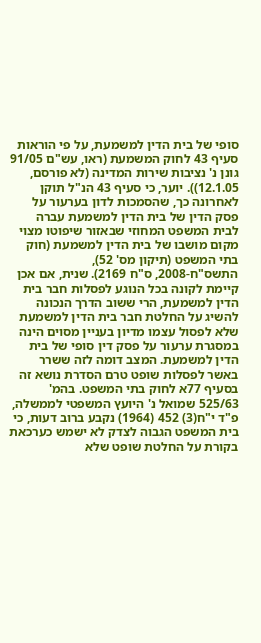סופי של בית הדין למשמעת, על פי הוראות סעיף 43 לחוק המשמעת (ראו, עש"ם 91/05 גונן נ' נציבות שירות המדינה (לא פורסם, 12.1.05)). יוער, כי סעיף 43 הנ"ל תוקן לאחרונה כך, שהסמכות לדון בערעור על פסק הדין של בית הדין למשמעת עברה לבית המשפט המחוזי שבאזור שיפוטו מצוי מקום מושבו של בית הדין למשמעת (חוק בתי המשפט (תיקון מס' 52), התשס"ח-2008, ס"ח 2169). שנית, אם אכן קיימת לקונה בכל הנוגע לפסלות חבר בית הדין למשמעת, הרי ששוב הדרך הנכונה להשיג על החלטת חבר בית הדין למשמעת שלא לפסול עצמו מדיון בעניין מסוים הינה במסגרת ערעור על פסק דין סופי של בית הדין למשמעת. המצב דומה לזה ששרר באשר לפסלות שופט טרם הסדרת נושא זה בסעיף 77א לחוק בתי המשפט. בהמ' 525/63 שמואל נ' היועץ המשפטי לממשלה, פ"ד י"ח(3) 452 (1964) נקבע ברוב דעות, כי בית המשפט הגבוה לצדק לא ישמש כערכאת בקורת על החלטת שופט שלא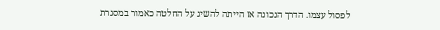לפסול עצמו. הדרך הנכונה אז הייתה להשיג על החלטה כאמור במסגרת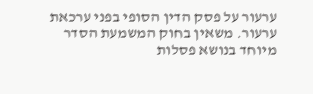ערעור על פסק הדין הסופי בפני ערכאת ערעור. משאין בחוק המשמעת הסדר מיוחד בנושא פסלות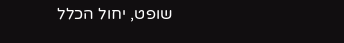שופט, יחול הכלל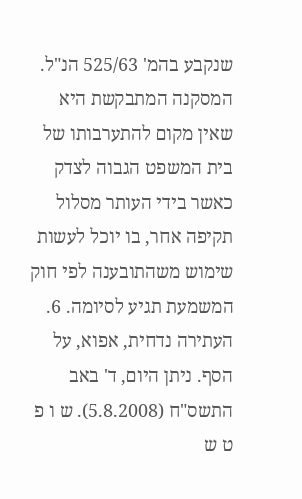שנקבע בהמ' 525/63 הנ"ל. המסקנה המתבקשת היא שאין מקום להתערבותו של בית המשפט הגבוה לצדק כאשר בידי העותר מסלול תקיפה אחר, בו יוכל לעשות שימוש משהתובענה לפי חוק המשמעת תגיע לסיומה. 6. העתירה נדחית, אפוא, על הסף. ניתן היום, ד' באב התשס"ח (5.8.2008). ש ו פ ט ש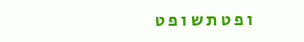ו פ ט ת ש ו פ ט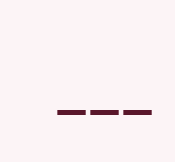___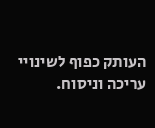העותק כפוף לשינויי עריכה וניסוח.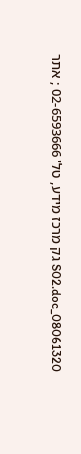08061320_S02.doc גק מרכז מידע, טל' 02-6593666 ; אתר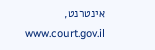אינטרנט, www.court.gov.il